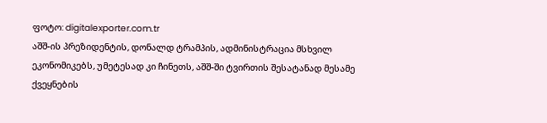ფოტო: digitalexporter.com.tr
აშშ-ის პრეზიდენტის, დონალდ ტრამპის, ადმინისტრაცია მსხვილ ეკონომიკებს, უმეტესად კი ჩინეთს, აშშ-ში ტვირთის შესატანად მესამე ქვეყნების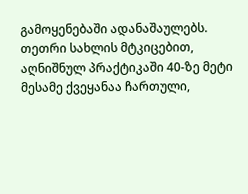გამოყენებაში ადანაშაულებს. თეთრი სახლის მტკიცებით, აღნიშნულ პრაქტიკაში 40-ზე მეტი მესამე ქვეყანაა ჩართული,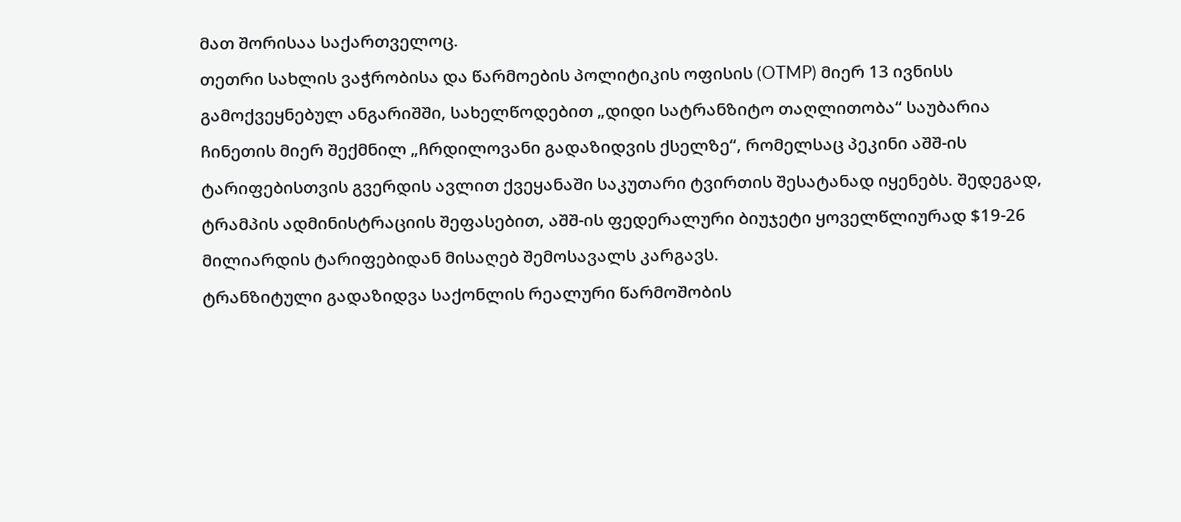მათ შორისაა საქართველოც.
თეთრი სახლის ვაჭრობისა და წარმოების პოლიტიკის ოფისის (OTMP) მიერ 13 ივნისს გამოქვეყნებულ ანგარიშში, სახელწოდებით „დიდი სატრანზიტო თაღლითობა“ საუბარია ჩინეთის მიერ შექმნილ „ჩრდილოვანი გადაზიდვის ქსელზე“, რომელსაც პეკინი აშშ-ის ტარიფებისთვის გვერდის ავლით ქვეყანაში საკუთარი ტვირთის შესატანად იყენებს. შედეგად, ტრამპის ადმინისტრაციის შეფასებით, აშშ-ის ფედერალური ბიუჯეტი ყოველწლიურად $19-26 მილიარდის ტარიფებიდან მისაღებ შემოსავალს კარგავს.
ტრანზიტული გადაზიდვა საქონლის რეალური წარმოშობის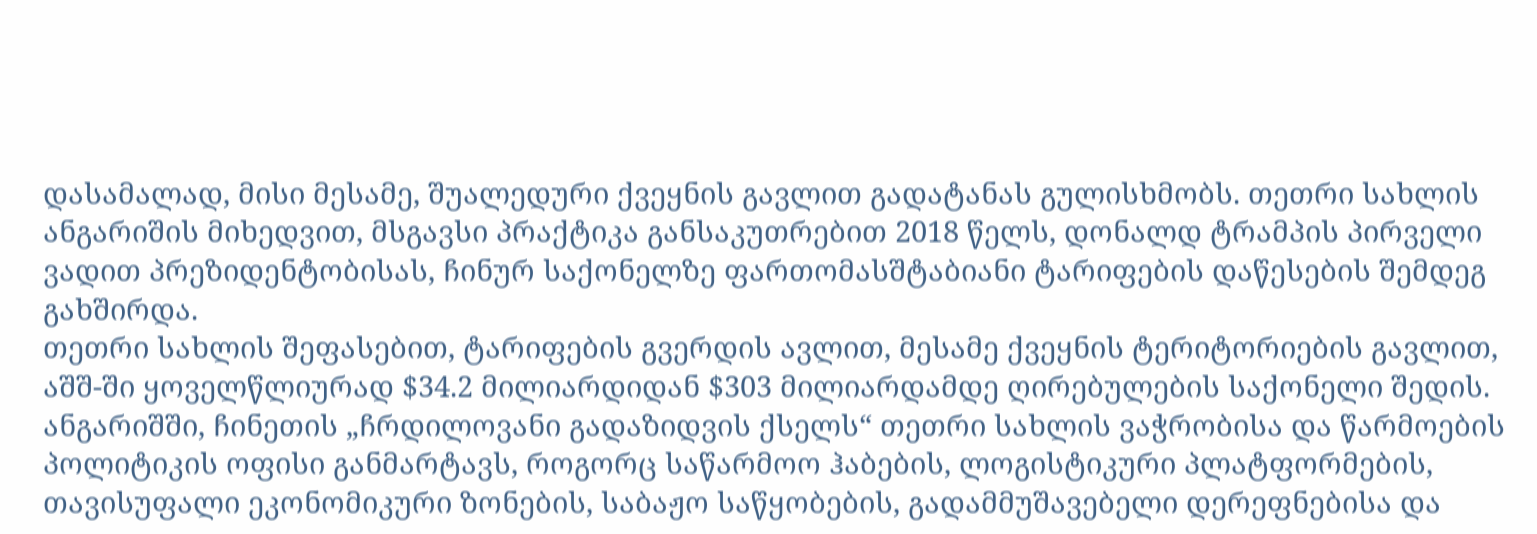დასამალად, მისი მესამე, შუალედური ქვეყნის გავლით გადატანას გულისხმობს. თეთრი სახლის ანგარიშის მიხედვით, მსგავსი პრაქტიკა განსაკუთრებით 2018 წელს, დონალდ ტრამპის პირველი ვადით პრეზიდენტობისას, ჩინურ საქონელზე ფართომასშტაბიანი ტარიფების დაწესების შემდეგ გახშირდა.
თეთრი სახლის შეფასებით, ტარიფების გვერდის ავლით, მესამე ქვეყნის ტერიტორიების გავლით, აშშ-ში ყოველწლიურად $34.2 მილიარდიდან $303 მილიარდამდე ღირებულების საქონელი შედის.
ანგარიშში, ჩინეთის „ჩრდილოვანი გადაზიდვის ქსელს“ თეთრი სახლის ვაჭრობისა და წარმოების პოლიტიკის ოფისი განმარტავს, როგორც საწარმოო ჰაბების, ლოგისტიკური პლატფორმების, თავისუფალი ეკონომიკური ზონების, საბაჟო საწყობების, გადამმუშავებელი დერეფნებისა და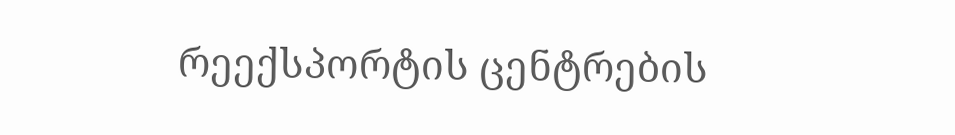რეექსპორტის ცენტრების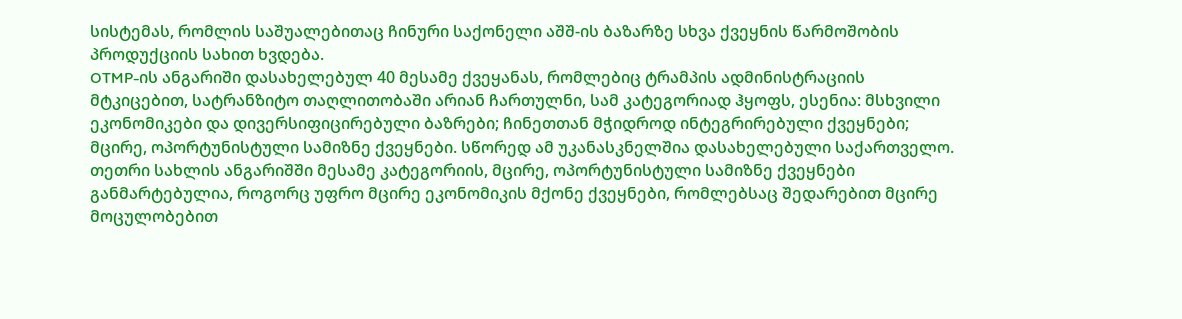სისტემას, რომლის საშუალებითაც ჩინური საქონელი აშშ-ის ბაზარზე სხვა ქვეყნის წარმოშობის პროდუქციის სახით ხვდება.
OTMP-ის ანგარიში დასახელებულ 40 მესამე ქვეყანას, რომლებიც ტრამპის ადმინისტრაციის მტკიცებით, სატრანზიტო თაღლითობაში არიან ჩართულნი, სამ კატეგორიად ჰყოფს, ესენია: მსხვილი ეკონომიკები და დივერსიფიცირებული ბაზრები; ჩინეთთან მჭიდროდ ინტეგრირებული ქვეყნები; მცირე, ოპორტუნისტული სამიზნე ქვეყნები. სწორედ ამ უკანასკნელშია დასახელებული საქართველო.
თეთრი სახლის ანგარიშში მესამე კატეგორიის, მცირე, ოპორტუნისტული სამიზნე ქვეყნები განმარტებულია, როგორც უფრო მცირე ეკონომიკის მქონე ქვეყნები, რომლებსაც შედარებით მცირე მოცულობებით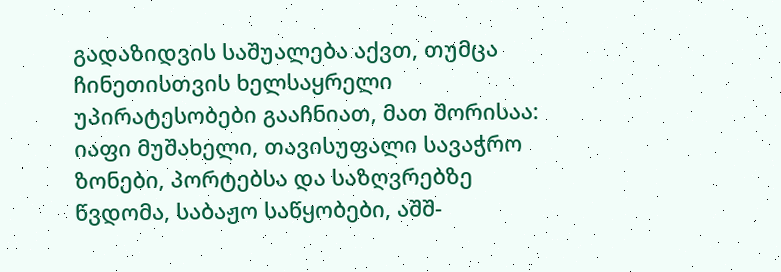გადაზიდვის საშუალება აქვთ, თუმცა ჩინეთისთვის ხელსაყრელი უპირატესობები გააჩნიათ, მათ შორისაა: იაფი მუშახელი, თავისუფალი სავაჭრო ზონები, პორტებსა და საზღვრებზე წვდომა, საბაჟო საწყობები, აშშ-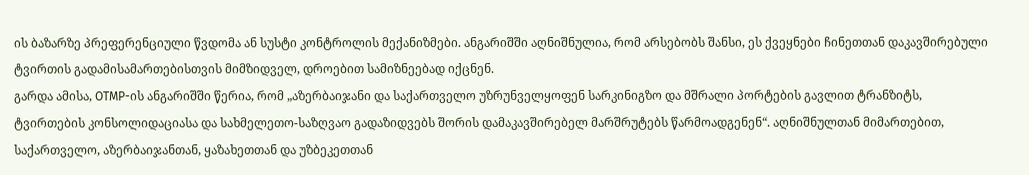ის ბაზარზე პრეფერენციული წვდომა ან სუსტი კონტროლის მექანიზმები. ანგარიშში აღნიშნულია, რომ არსებობს შანსი, ეს ქვეყნები ჩინეთთან დაკავშირებული ტვირთის გადამისამართებისთვის მიმზიდველ, დროებით სამიზნეებად იქცნენ.
გარდა ამისა, OTMP-ის ანგარიშში წერია, რომ „აზერბაიჯანი და საქართველო უზრუნველყოფენ სარკინიგზო და მშრალი პორტების გავლით ტრანზიტს, ტვირთების კონსოლიდაციასა და სახმელეთო-საზღვაო გადაზიდვებს შორის დამაკავშირებელ მარშრუტებს წარმოადგენენ“. აღნიშნულთან მიმართებით, საქართველო, აზერბაიჯანთან, ყაზახეთთან და უზბეკეთთან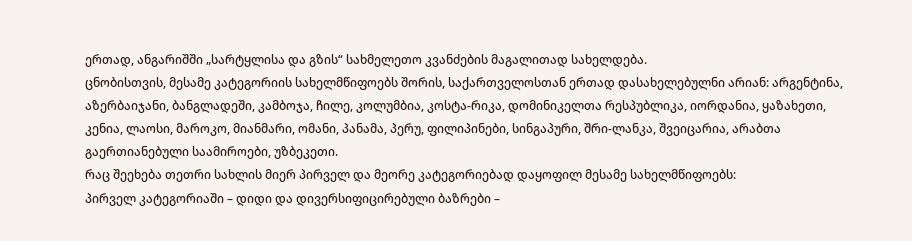ერთად, ანგარიშში „სარტყლისა და გზის“ სახმელეთო კვანძების მაგალითად სახელდება.
ცნობისთვის, მესამე კატეგორიის სახელმწიფოებს შორის, საქართველოსთან ერთად დასახელებულნი არიან: არგენტინა, აზერბაიჯანი, ბანგლადეში, კამბოჯა, ჩილე, კოლუმბია, კოსტა-რიკა, დომინიკელთა რესპუბლიკა, იორდანია, ყაზახეთი, კენია, ლაოსი, მაროკო, მიანმარი, ომანი, პანამა, პერუ, ფილიპინები, სინგაპური, შრი-ლანკა, შვეიცარია, არაბთა გაერთიანებული საამიროები, უზბეკეთი.
რაც შეეხება თეთრი სახლის მიერ პირველ და მეორე კატეგორიებად დაყოფილ მესამე სახელმწიფოებს:
პირველ კატეგორიაში – დიდი და დივერსიფიცირებული ბაზრები –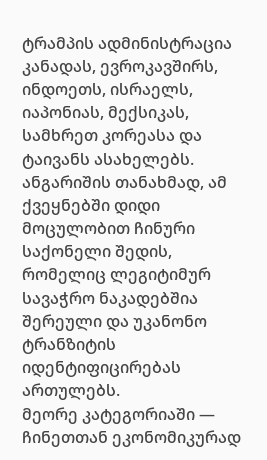ტრამპის ადმინისტრაცია კანადას, ევროკავშირს, ინდოეთს, ისრაელს, იაპონიას, მექსიკას, სამხრეთ კორეასა და ტაივანს ასახელებს. ანგარიშის თანახმად, ამ ქვეყნებში დიდი მოცულობით ჩინური საქონელი შედის, რომელიც ლეგიტიმურ სავაჭრო ნაკადებშია შერეული და უკანონო ტრანზიტის იდენტიფიცირებას ართულებს.
მეორე კატეგორიაში — ჩინეთთან ეკონომიკურად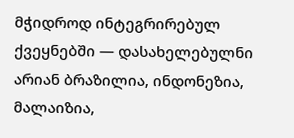მჭიდროდ ინტეგრირებულ ქვეყნებში — დასახელებულნი არიან ბრაზილია, ინდონეზია, მალაიზია,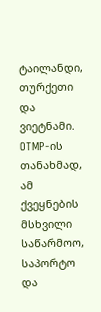ტაილანდი, თურქეთი და ვიეტნამი. OTMP-ის თანახმად, ამ ქვეყნების მსხვილი საწარმოო, საპორტო და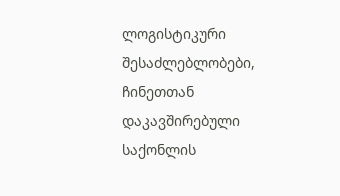ლოგისტიკური შესაძლებლობები, ჩინეთთან დაკავშირებული საქონლის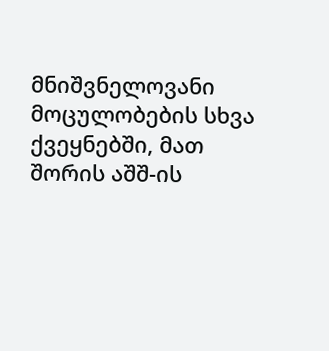მნიშვნელოვანი მოცულობების სხვა ქვეყნებში, მათ შორის აშშ-ის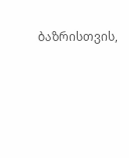ბაზრისთვის,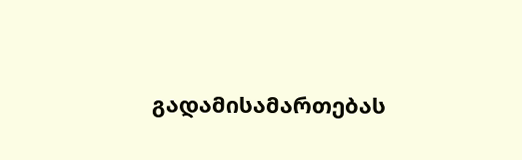გადამისამართებას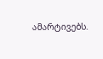ამარტივებს.